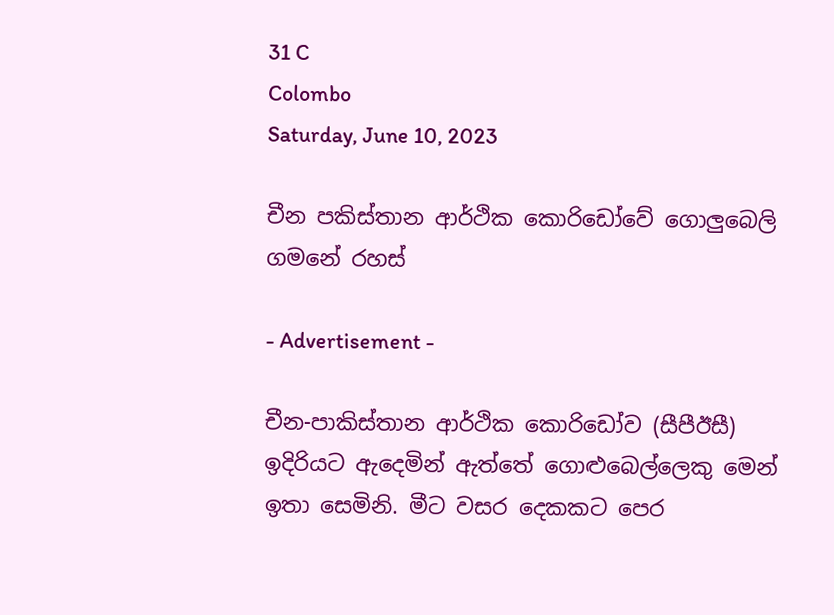31 C
Colombo
Saturday, June 10, 2023

චීන පකිස්තාන ආර්ථික කොරිඩෝවේ ගොලුබෙලි ගමනේ රහස්

- Advertisement -

චීන-පාකිස්තාන ආර්ථික කොරිඩෝව (සීපීඊසී) ඉදිරියට ඇදෙමින් ඇත්තේ ගොළුබෙල්ලෙකු මෙන් ඉතා සෙමිනි. මීට වසර දෙකකට පෙර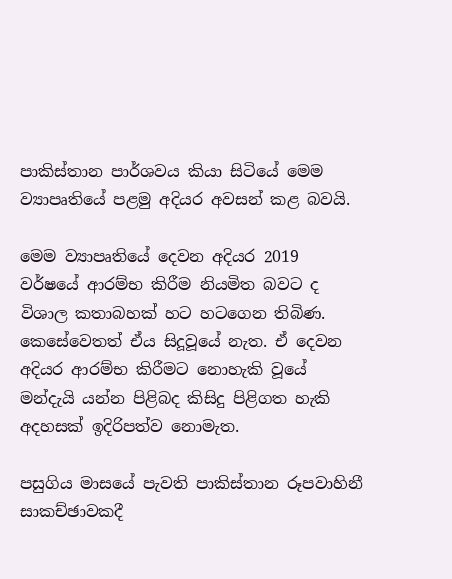පාකිස්තාන පාර්ශවය කියා සිටියේ මෙම ව්‍යාපෘතියේ පළමු අදියර අවසන් කළ බවයි.

මෙම ව්‍යාපෘතියේ දෙවන අදියර 2019 වර්ෂයේ ආරම්භ කිරීම නියමිත බවට ද විශාල කතාබහක් හට හටගෙන තිබිණ. කෙසේවෙතත් ඒය සිදූවූයේ නැත. ඒ දෙවන අදියර ආරම්භ කිරීමට නොහැකි වූයේ මන්දැයි යන්න පිළිබද කිසිදු පිළිගත හැකි අදහසක් ඉදිරිපත්ව නොමැත.

පසුගිය මාසයේ පැවති පාකිස්තාන රූපවාහිනී සාකච්ඡාවකදී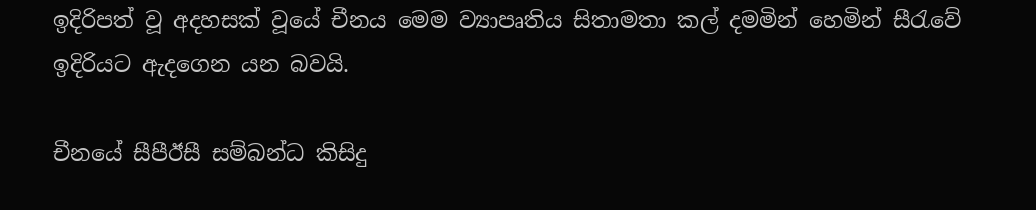ඉදිරිපත් වූ අදහසක් වූයේ චීනය මෙම ව්‍යාපෘතිය සිතාමතා කල් දමමින් හෙමින් සීරැවේ ඉදිරියට ඇදගෙන යන බවයි.

චීනයේ සීපීඊසී සම්බන්ධ කිසිදු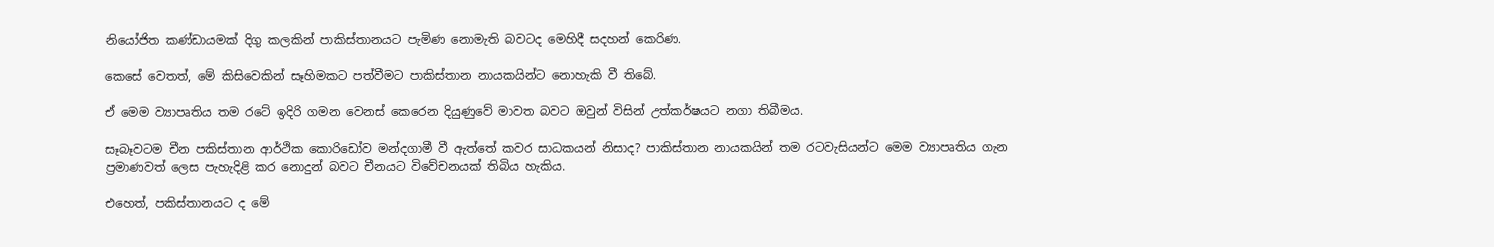නියෝජිත කණ්ඩායමක් දිගු කලකින් පාකිස්තානයට පැමිණ නොමැති බවටද මෙහිදී සදහන් කෙරිණ.

කෙසේ වෙතත්, මේ කිසිවෙකින් සෑහිමකට පත්වීමට පාකිස්තාන නායකයින්ට නොහැකි වී තිබේ.

ඒ මෙම ව්‍යාපෘතිය තම රටේ ඉදිරි ගමන වෙනස් කෙ‌රෙන දියුණුවේ මාවත බවට ඔවුන් විසින් උත්කර්ෂයට නගා තිබීමය.

සෑබෑවටම චීන පකිස්තාන ආර්ථික කොරිඩෝව මන්දගාමී වී ඇත්තේ කවර සාධකයන් නිසාද? පාකිස්තාන නායකයින් තම රටවැසියන්ට මෙම ව්‍යාපෘතිය ගැන ප්‍රමාණවත් ලෙස පැහැදිළි කර නොදුන් බවට චීනයට විවේචනයක් තිබිය හැකිය.

එහෙත්, පකිස්තානයට ද මේ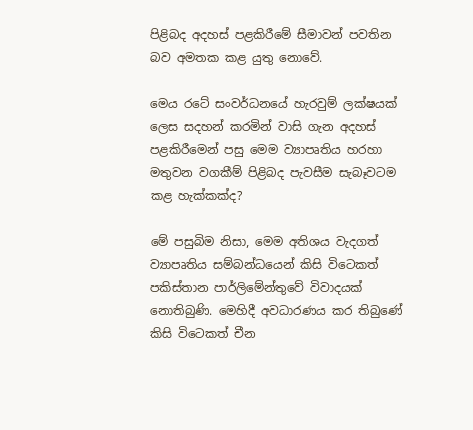පිළිබද අදහස් පළකිරීමේ සීමාවන් පවතින බව අමතක කළ යුතු නොවේ.

මෙය රටේ සංවර්ධනයේ හැරවුම් ලක්ෂයක් ලෙස සදහන් කරමින් වාසි ගැන අදහස් පළකිරීමෙන් පසු මෙම ව්‍යාපෘතිය හරහා මතුවන වගකීම් පිළිබද පැවසීම සැබෑවටම කළ හැක්කක්ද?

මේ පසුබිම නිසා, මෙම අතිශය වැදගත් ව්‍යාපෘතිය සම්බන්ධයෙන් කිසි විටෙකත් පකිස්තාන පාර්ලිමේන්තුවේ විවාදයක් නොතිබුණි. මෙහිදී අවධාරණය කර තිබුණේ කිසි විටෙකත් චීන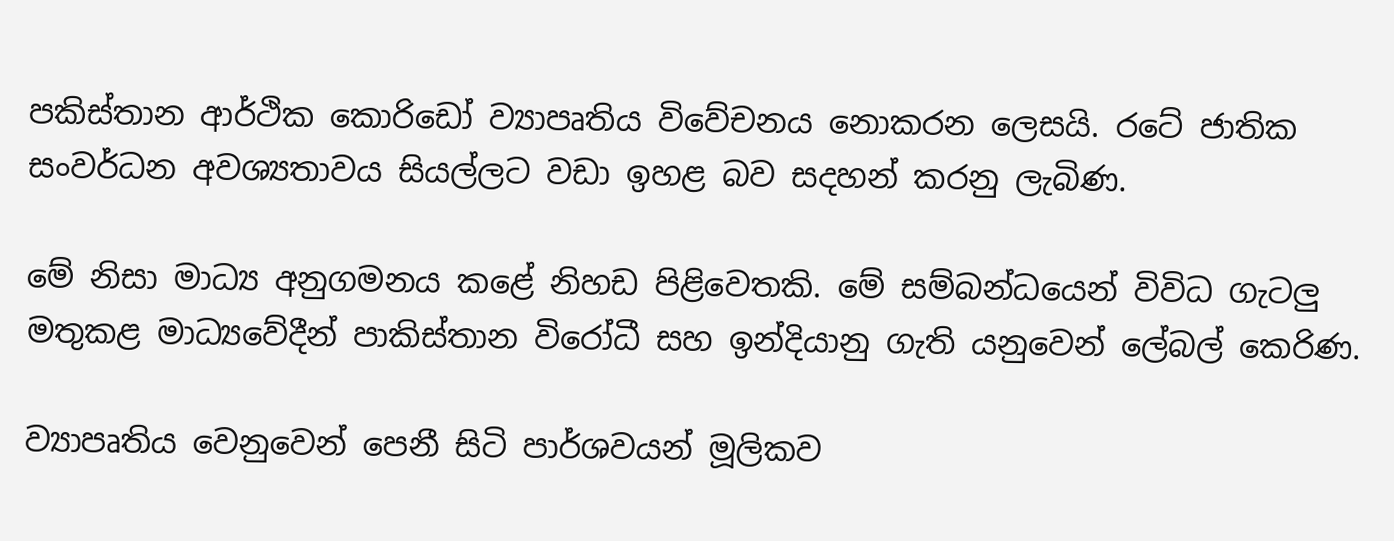පකිස්තාන ආර්ථික කොරිඩෝ ව්‍යාපෘතිය විවේචනය නොකරන ලෙසයි. රටේ ජාතික සංවර්ධන අවශ්‍යතාවය සියල්ලට වඩා ඉහළ බව සදහන් කරනු ලැබිණ.

මේ නිසා මාධ්‍ය අනුගමනය කළේ නිහඩ පිළිවෙතකි. මේ සම්බන්ධයෙන් විවිධ ගැටලු මතුකළ මාධ්‍යවේදීන් පාකිස්තාන විරෝධී සහ ඉන්දියානු ගැති යනුවෙන් ලේබල් කෙරිණ.

ව්‍යාපෘතිය වෙනුවෙන් පෙනී සිටි පාර්ශවයන් මූලිකව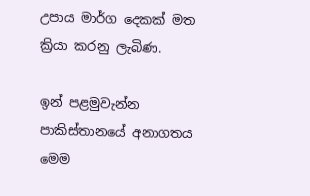උපාය මාර්ග දෙකක් මත ක්‍රියා කරනු ලැබිණ.

ඉන් පළමුවැන්න පාකිස්තානයේ අනාගතය මෙම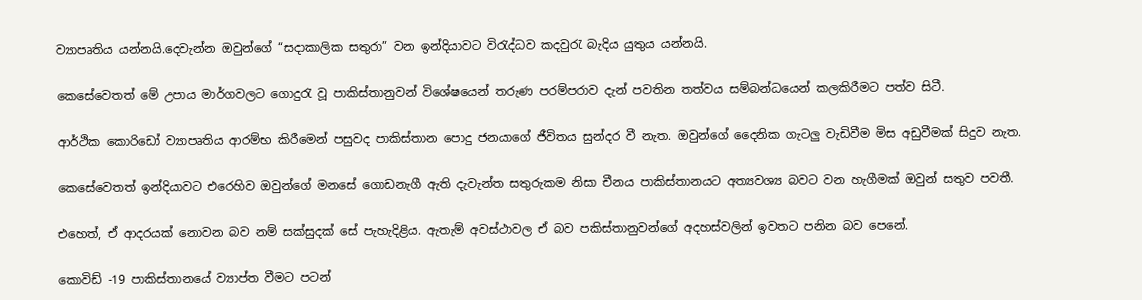ව්‍යාපෘතිය යන්නයි.දෙවැන්න ඔවුන්ගේ “සදාකාලික සතුරා” වන ඉන්දියාවට විරැද්ධව කදවුරැ බැදිය යුතුය යන්නයි.

කෙසේවෙතත් මේ උපාය මාර්ගවලට ගොදුරැ වූ පාකිස්තානුවන් විශේෂයෙන් තරුණ පරම්පරාව දැන් පවතින තත්වය සම්බන්ධයෙන් කලකිරීමට පත්ව සිටී.

ආර්ථික කොරිඩෝ ව්‍යාපෘතිය ආරම්භ කිරීමෙන් පසුවද පාකිස්තාන පොදු ජනයාගේ ජීවිතය සුන්දර වී නැත. ඔවුන්ගේ දෛනික ගැටලු වැඩිවීම මිස අඩුවීමක් සිදුව නැත.

කෙසේවෙතත් ඉන්දියාවට එරෙහිව ඔවුන්ගේ මනසේ ගොඩනැගී ඇති දැවැන්ත සතුරුකම නිසා චීනය පාකිස්තානයට අත්‍යවශ්‍ය බවට වන හැගීමක් ඔවුන් සතුව පවතී.

එහෙත්, ඒ ආදරයක් නොවන බව නම් සක්සුදක් සේ පැහැදිළිය. ඇතැම් අවස්ථාවල ඒ බව පකිස්තානුවන්ගේ අදහස්වලින් ඉවතට පනින බව පෙනේ.

කොවිඩ් -19 පාකිස්තානයේ ව්‍යාප්ත වීමට පටන්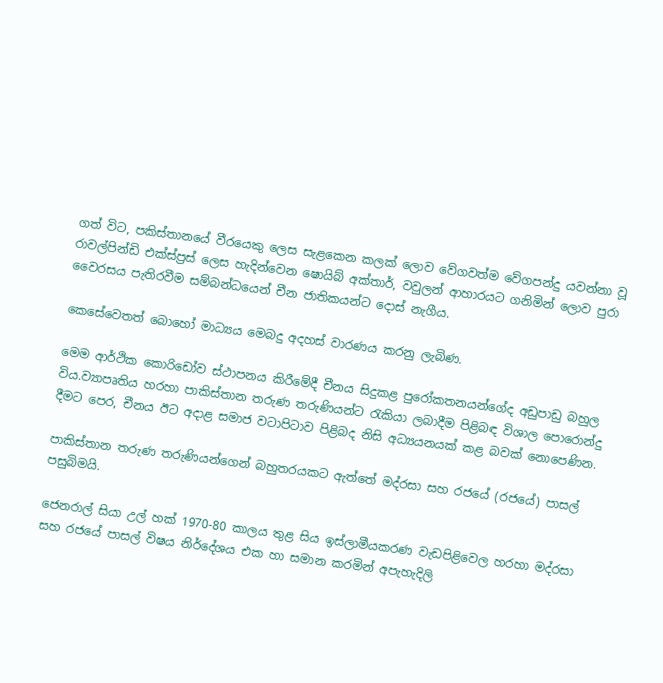ගත් විට, පකිස්තානයේ වීරයෙකු ලෙස සැළකෙන කලක් ලොව වේගවත්ම වේගපන්දු යවන්නා වූ රාවල්පින්ඩි එක්ස්ප්‍රස් ලෙස හැදින්වෙන ෂොයිබ් අක්තාර්, වවුලන් ආහාරයට ගනිමින් ලොව පුරා වෛරසය පැතිරවීම සම්බන්ධයෙන් චීන ජාතිකයන්ට දොස් නැගීය.

කෙසේවෙතත් බොහෝ මාධ්‍යය මෙබදු අදහස් වාරණය කරනු ලැබිණ.

මෙම ආර්ථික කොරිඩෝව ස්ථාපනය කිරීමේදී චීනය සිදුකළ පුරෝකතනයන්ගේද අඩුපාඩු බහුල විය.ව්‍යාපෘතිය හරහා පාකිස්තාන තරුණ තරුණියන්ට රැකියා ලබාදීම පිළිබඳ විශාල පොරොන්දු දීමට පෙර, චීනය ඊට අදාළ සමාජ වටාපිටාව පිළිබද නිසි අධ්‍යයනයක් කළ බවක් නොපෙණින.

පාකිස්තාන තරුණ තරුණියන්ගෙන් බහුතරයකට ඇත්තේ මද්රසා සහ රජයේ (රජයේ) පාසල් පසුබිමයි.

ජෙනරාල් සියා උල් හක් 1970-80 කාලය තුළ සිය ඉස්ලාමීයකරණ වැඩපිළිවෙල හරහා මද්රසා සහ රජයේ පාසල් විෂය නිර්දේශය එක හා සමාන කරමින් අපැහැදිලි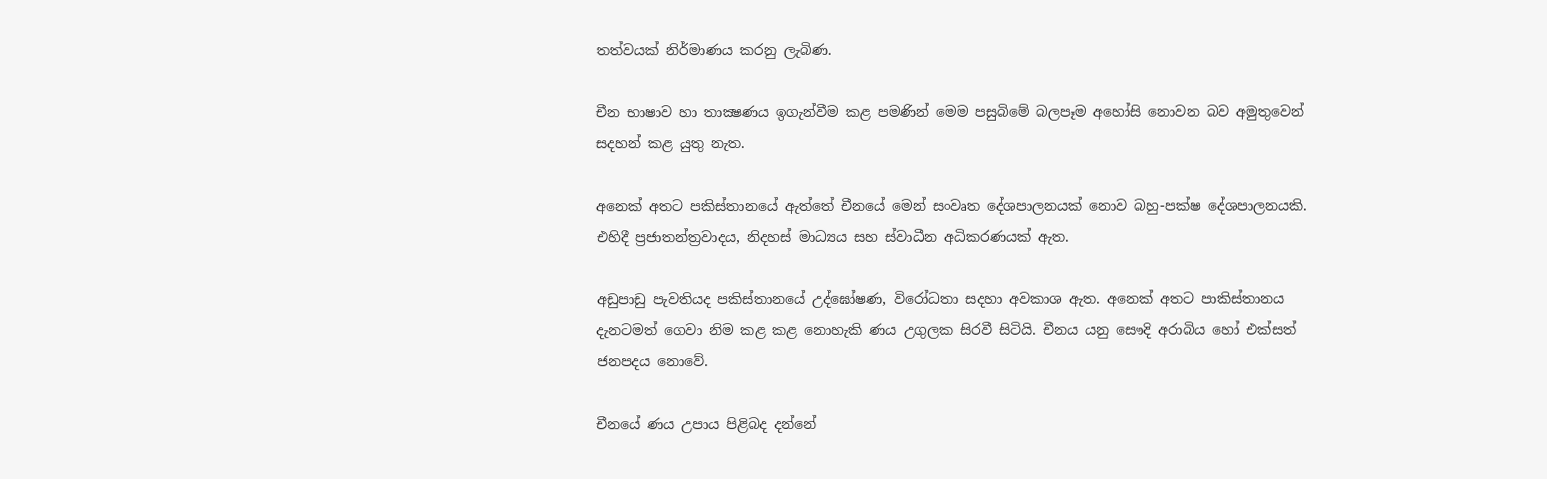තත්වයක් නිර්මාණය කරනු ලැබිණ.

චීන භාෂාව හා තාක්‍ෂණය ඉගැන්වීම කළ පමණින් මෙම පසුබිමේ බලපෑම අහෝසි නොවන බව අමුතුවෙන් සදහන් කළ යුතු නැත.

අනෙක් අතට පකිස්තානයේ ඇත්තේ චීනයේ මෙන් සංවෘත දේශපාලනයක් නොව බහු-පක්ෂ දේශපාලනයකි. එහිදී ප්‍රජාතන්ත්‍රවාදය, නිදහස් මාධ්‍යය සහ ස්වාධීන අධිකරණයක් ඇත.

අඩුපාඩු පැවතියද පකිස්තානයේ උද්ඝෝෂණ, විරෝධතා සදහා අවකාශ ඇත. අනෙක් අතට පාකිස්තානය දැනටමත් ගෙවා නිම කළ කළ නොහැකි ණය උගුලක සිරවී සිටියි. චීනය යනු සෞදි අරාබිය හෝ එක්සත් ජනපදය නොවේ.

චීනයේ ණය උපාය පිළිබද දන්නේ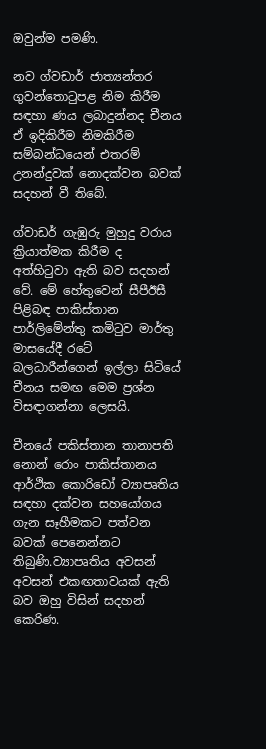ඔවුන්ම පමණි.

නව ග්වඩාර් ජාත්‍යන්තර ගුවන්තොටුපළ නිම කිරීම සඳහා ණය ලබාදුන්නද චීනය ඒ ඉදිකිරීම නිමකිරීම සම්බන්ධයෙන් එතරම් උනන්දුවක් නොදක්වන බවක් සදහන් වී තිබේ.

ග්වාඩර් ගැඹුරු මුහුදු වරාය ක්‍රියාත්මක කිරීම ද අත්හිටුවා ඇති බව සදහන් වේ. මේ හේතුවෙන් සීපීඊසී පිළිබඳ පාකිස්තාන පාර්ලිමේන්තු කමිටුව මාර්තු මාසයේදී රටේ බලධාරීන්ගෙන් ඉල්ලා සිටියේ චීනය සමඟ මෙම ප්‍රශ්න විසඳාගන්නා ලෙසයි.

චීනයේ පකිස්තාන තානාපති නොන් රොං පාකිස්තානය ආර්ථික කොරිඩෝ ව්‍යාපෘතිය සඳහා දක්වන සහයෝගය ගැන සෑහීමකට පත්වන බවක් පෙනෙන්නට තිබුණි.ව්‍යාපෘතිය අවසන් අවසන් එකඟතාවයක් ඇති බව ඔහු විසින් සදහන් කෙරිණ.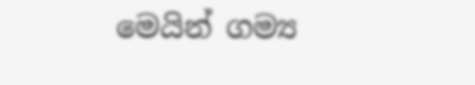මෙයින් ගම්‍ය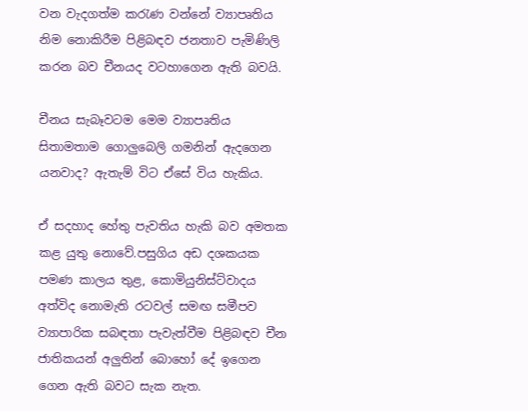වන වැදගත්ම කරැණ වන්නේ ව්‍යාපෘතිය නිම නොකිරීම පිළිබඳව ජනතාව පැමිණිලි කරන බව චීනයද වටහාගෙන ඇති බවයි.

චීනය සැබෑවටම මෙම ව්‍යාපෘතිය සිතාමතාම ගොලුබෙලි ගමනින් ඇදගෙන යනවාද? ඇතැම් විට ඒසේ විය හැකිය.

ඒ සදහාද හේතු පැවතිය හැකි බව අමතක කළ යුතු නොවේ.පසුගිය අඩ දශකයක පමණ කාලය තුළ, කොමියුනිස්ට්වාදය අත්විද නොමැති රටවල් සමඟ සමීපව ව්‍යාපාරික සබඳතා පැවැත්වීම පිළිබඳව චීන ජාතිකයන් අලුතින් බොහෝ දේ ඉගෙන ගෙන ඇති බවට සැක නැත.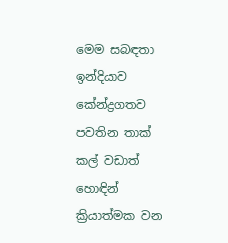මෙම සබඳතා ඉන්දියාව කේන්ද්‍රගතව පවතින තාක් කල් වඩාත් හොඳින් ක්‍රියාත්මක වන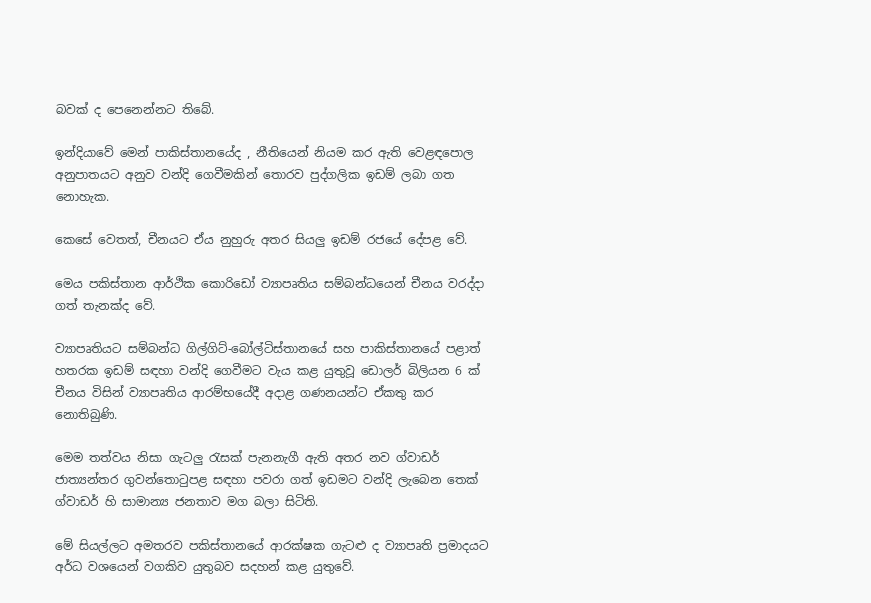බවක් ද පෙනෙන්නට තිබේ.

ඉන්දියාවේ මෙන් පාකිස්තානයේද , නීතියෙන් නියම කර ඇති වෙළඳපොල අනුපාතයට අනුව වන්දි ගෙවීමකින් තොරව ‌පුද්ගලික ඉඩම් ලබා ගත නොහැක.

කෙසේ වෙතත්, චීනයට ඒය නුහුරු අතර සියලු ඉඩම් රජයේ දේපළ වේ.

මෙය පකිස්තාන ආර්ථික කොරිඩෝ ව්‍යාපෘතිය සම්බන්ධයෙන් චීනය වරද්දා ගත් තැනක්ද වේ.

ව්‍යාපෘතියට සම්බන්ධ ගිල්ගිට්-බෝල්ටිස්තානයේ සහ පාකිස්තානයේ පළාත් හතරක ඉඩම් සඳහා වන්දි ගෙවීමට වැය කළ යුතුවූ ඩොලර් බිලියන 6 ක් චීනය විසින් ව්‍යාපෘතිය ආරම්භයේදී අදාළ ගණනයන්ට ඒකතු කර නොතිබුණි.

මෙම තත්වය නිසා ගැටලු රැසක් පැනනැගී ඇති අතර නව ග්වාඩර් ජාත්‍යන්තර ගුවන්තොටුපළ සඳහා පවරා ගත් ඉඩමට වන්දි ලැබෙන තෙක් ග්වාඩර් හි සාමාන්‍ය ජනතාව මග බලා සිටිති.

මේ සියල්ලට අමතරව පකිස්තානයේ ආරක්ෂක ගැටළු ද ව්‍යාපෘති ප්‍රමාදයට අර්ධ වශයෙන් වගකිව යුතුබව සදහන් කළ යුතුවේ.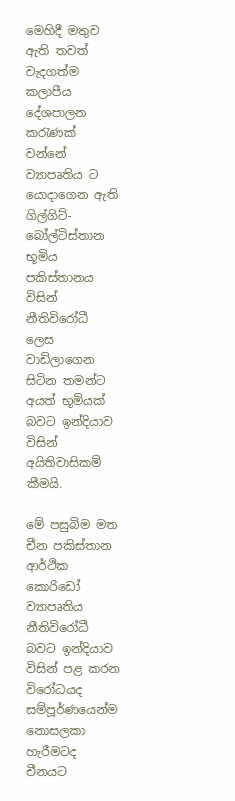මෙහිදී මතුව ඇති තවත් වැදගත්ම කලාපීය දේශපාලන කරැණක් වන්නේ ව්‍යාපෘතිය ට යොදාගෙන ඇති ගිල්ගිට්- බෝල්ටිස්තාන භූමිය පකිස්තානය විසින් නීතිවිරෝධී ලෙස වාඩිලාගෙන සිටින තමන්ට අයත් භූමියක් බවට ඉන්දියාව විසින් අයිතිවාසිකම් කීමයි.

මේ පසුබිම මත චීන පකිස්තාන ආර්ථික කොරිඩෝ ව්‍යාපෘතිය නීතිවිරෝධී බවට ඉන්දියාව විසින් පළ කරන විරෝධයද සම්පූර්ණයෙන්ම නොසලකා හැරීමටද චීනයට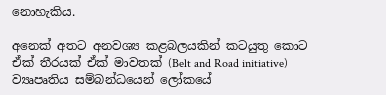නොහැකිය.

අනෙක් අතට අනවශ්‍ය කළබලයකින් කටයුතු කොට ඒක් තීරයක් ඒක් මාවතක් (Belt and Road initiative) ව්‍යෘපෘතිය සම්බන්ධයෙන් ලෝකයේ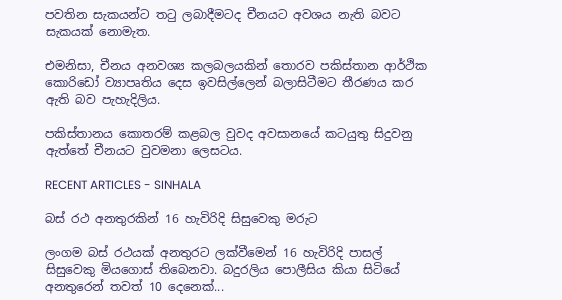පවතින සැකයන්ට තටු ලබාදීමටද චීනයට අවශය නැති බවට සැකයක් ‌නොමැත.

එමනිසා, චීනය අනවශ්‍ය කලබලයකින් තොරව පකිස්තාන ආර්ථික කොරිඩෝ ව්‍යාපෘතිය දෙස ඉවසිල්ලෙන් බලාසිටීමට තීරණය කර ඇති බව පැහැදිලිය.

පකිස්තානය කොතරම් කළබල වුවද අවසානයේ කටයුතු සිදුවනු ඇත්තේ චීනයට වුවමනා ලෙසටය.

RECENT ARTICLES - SINHALA

බස් රථ අනතුරකින් 16 හැවිරිදි සිසුවෙකු මරුට

ලංගම බස් රථයක් අනතුරට ලක්වීමෙන් 16 හැවිරිදි පාසල් සිසුවෙකු මියගොස් තිබෙනවා. බදුරලිය පොලීසිය කියා සිටියේ අනතුරෙන් තවත් 10 දෙනෙක්...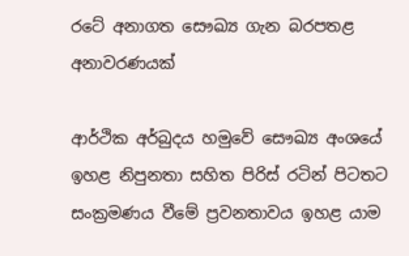රටේ අනාගත සෞඛ්‍ය ගැන බරපතළ අනාවරණයක්

ආර්ථික අර්බුදය හමුවේ සෞඛ්‍ය අංශයේ ඉහළ නිපුනතා සහිත පිරිස් රටින් පිටතට සංක්‍රමණය වීමේ ප්‍රවනතාවය ඉහළ යාම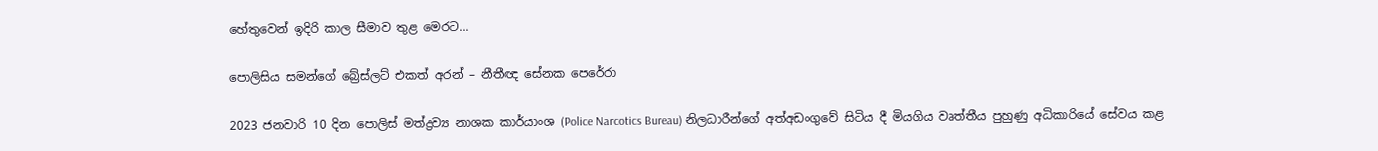හේතුවෙන් ඉදිරි කාල සීමාව තුළ මෙරට...

පොලිසිය සමන්ගේ බ්‍රේස්ලට් එකත් අරන් – නීතීඥ සේනක පෙරේරා

2023 ජනවාරි 10 දින පොලිස් මත්ද්‍රව්‍ය නාශක කාර්යාංශ (Police Narcotics Bureau) නිලධාරීන්ගේ අත්අඩංගුවේ සිටිය දී මියගිය වෘත්තීය පුහුණු අධිකාරියේ සේවය කළ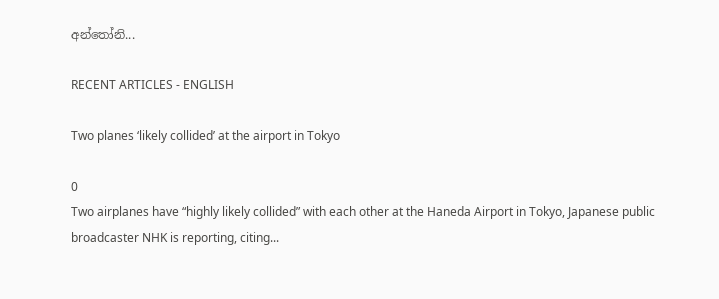අන්තෝනි...

RECENT ARTICLES - ENGLISH

Two planes ‘likely collided’ at the airport in Tokyo

0
Two airplanes have “highly likely collided” with each other at the Haneda Airport in Tokyo, Japanese public broadcaster NHK is reporting, citing...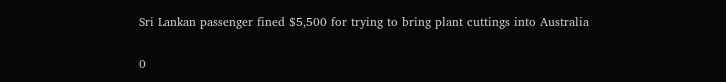Sri Lankan passenger fined $5,500 for trying to bring plant cuttings into Australia

0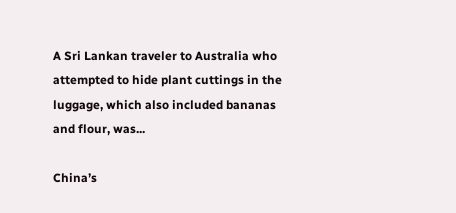A Sri Lankan traveler to Australia who attempted to hide plant cuttings in the luggage, which also included bananas and flour, was...

China’s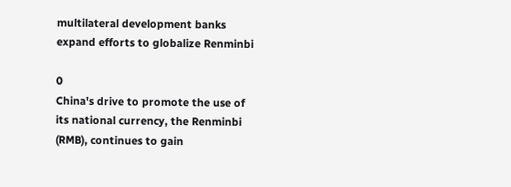multilateral development banks expand efforts to globalize Renminbi

0
China's drive to promote the use of its national currency, the Renminbi (RMB), continues to gain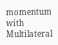momentum with Multilateral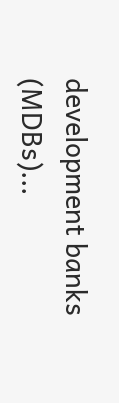development banks (MDBs)...